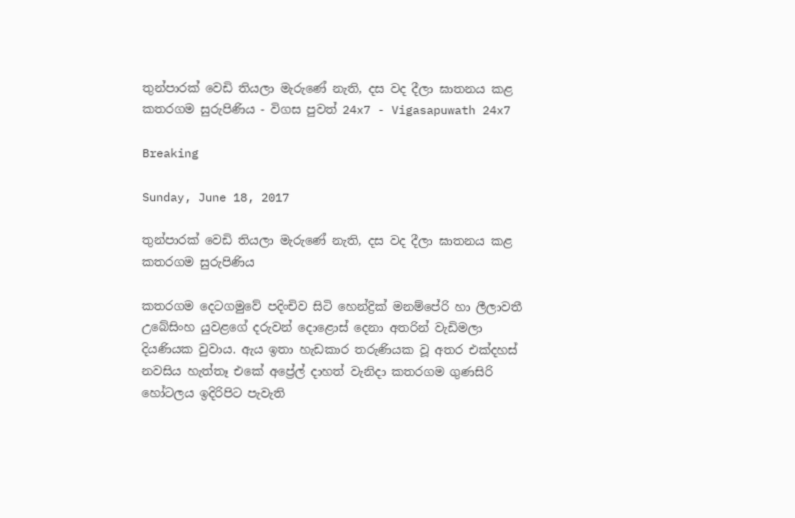තුන්පාරක් වෙඩි තියලා මැරුණේ නැති, දස වද දීලා ඝාතනය කළ කතරගම සුරුපිණිය - විගස පුවත් 24x7 - Vigasapuwath 24x7

Breaking

Sunday, June 18, 2017

තුන්පාරක් වෙඩි තියලා මැරුණේ නැති, දස වද දීලා ඝාතනය කළ කතරගම සුරුපිණිය

කතරගම දෙටගමුවේ පදිංචිව සිටි හෙන්ද්‍රික් මනම්පේරි හා ලීලාවතී උබේසිංහ යුවළගේ දරුවන් දොළොස් දෙනා අතරින් වැඩිමලා දියණියක වුවාය. ඇය ඉතා හැඩකාර තරුණියක වූ අතර එක්දහස් නවසිය හැත්තෑ එකේ අප්‍රේල් දාහත් වැනිදා කතරගම ගුණසිරි හෝටලය ඉදිරිපිට පැවැති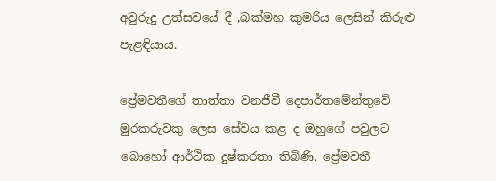අවුරුදු උත්සවයේ දී ,බක්මහ කුමරිය ලෙසින් කිරුළු පැළඳියාය.

ප්‍රේමවතීගේ තාත්තා වනජීවී දෙපාර්තමේන්තුවේ මුරකරුවකු ලෙස සේවය කළ ද ඔහුගේ පවුලට බොහෝ ආර්ථික දුෂ්කරතා තිබිණි. ප්‍රේමවතී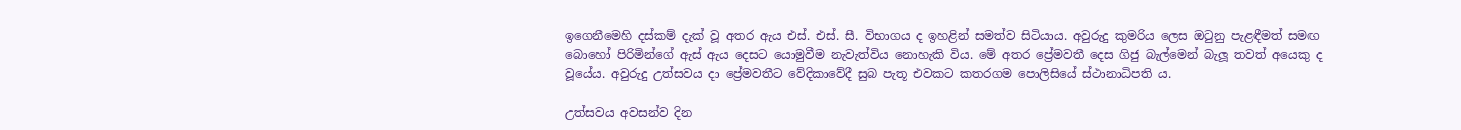ඉගෙනීමෙහි දස්කම් දැක් වූ අතර ඇය එස්. එස්. සී. විභාගය ද ඉහළින් සමත්ව සිටියාය. අවුරුදු කුමරිය ලෙස ඔටුනු පැළඳීමත් සමඟ බොහෝ පිරිමින්ගේ ඇස් ඇය දෙසට යොමුවීම නැවැත්විය නොහැකි විය. මේ අතර ප්‍රේමවතී දෙස ගිජු බැල්මෙන් බැලූ තවත් අයෙකු ද වූයේය. අවුරුදු උත්සවය දා ප්‍රේමවතීට වේදිකාවේදී සුබ පැතූ එවකට කතරගම පොලිසියේ ස්ථානාධිපති ය.

උත්සවය අවසන්ව දින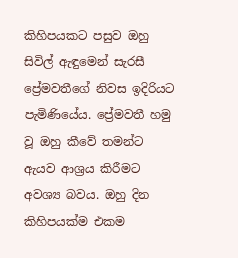කිහිපයකට පසුව ඔහු සිවිල් ඇඳුමෙන් සැරසී ප්‍රේමවතීගේ නිවස ඉදිරියට පැමිණියේය. ප්‍රේමවතී හමු වූ ඔහු කීවේ තමන්ට ඇයව ආශ්‍රය කිරීමට අවශ්‍ය බවය. ඔහු දින කිහිපයක්ම එකම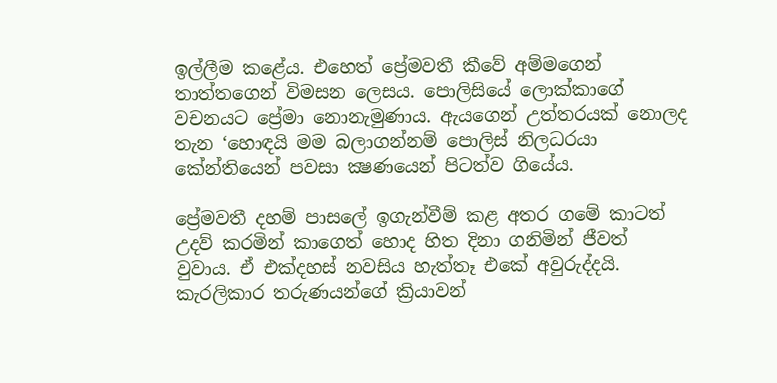ඉල්ලීම කළේය. එහෙත් ප්‍රේමවතී කීවේ අම්මගෙන් තාත්තගෙන් විමසන ලෙසය. පොලිසියේ ලොක්කාගේ වචනයට ප්‍රේමා නොනැමුණාය. ඇයගෙන් උත්තරයක් නොලද තැන ‘හොඳයි මම බලාගන්නම් පොලිස් නිලධරයා කේන්තියෙන් පවසා ක්‍ෂණයෙන් පිටත්ව ගියේය.

ප්‍රේමවතී දහම් පාසලේ ඉගැන්වීම් කළ අතර ගමේ කාටත් උදව් කරමින් කාගෙත් හොද හිත දිනා ගනිමින් ජීවත් වුවාය. ඒ එක්දහස් නවසිය හැත්තෑ එකේ අවුරුද්දයි. කැරලිකාර තරුණයන්ගේ ක්‍රියාවන්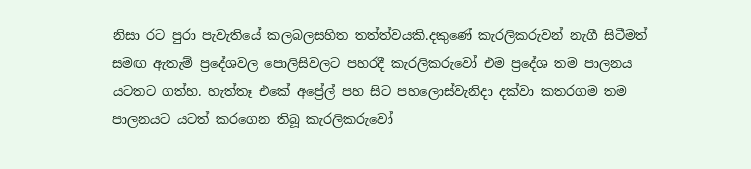නිසා රට පුරා පැවැතියේ කලබලසහිත තත්ත්වයකි.දකුණේ කැරලිකරුවන් නැගී සිටීමත් සමඟ ඇතැම් ප්‍රදේශවල පොලිසිවලට පහරදී කැරලිකරුවෝ එම ප්‍රදේශ තම පාලනය යටතට ගත්හ. හැත්තෑ එකේ අප්‍රේල් පහ සිට පහලොස්වැනිදා දක්වා කතරගම තම පාලනයට යටත් කරගෙන තිබූ කැරලිකරුවෝ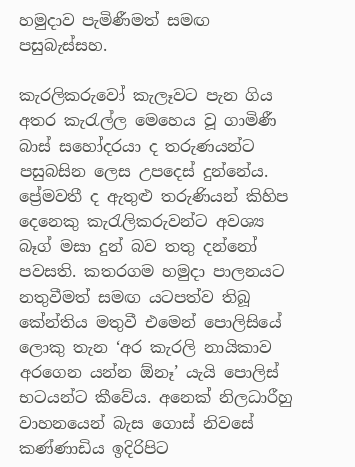හමුදාව පැමිණීමත් සමඟ පසුබැස්සහ.

කැරලිකරුවෝ කැලෑවට පැන ගිය අතර කැරැල්ල මෙහෙය වූ ගාමිණී බාස් සහෝදරයා ද තරුණයන්ට පසුබසින ලෙස උපදෙස් දුන්නේය. ප්‍රේමවතී ද ඇතුළු තරුණියන් කිහිප දෙනෙකු කැරැලිකරුවන්ට අවශ්‍ය බෑග් මසා දුන් බව තතු දන්නෝ පවසති. කතරගම හමුදා පාලනයට නතුවීමත් සමඟ යටපත්ව තිබූ කේන්තිය මතුවී එමෙන් පොලිසියේ ලොකු තැන ‘අර කැරලි නායිකාව අරගෙන යන්න ඕනෑ’ යැයි පොලිස් භටයන්ට කීවේය. අනෙක් නිලධාරීහු වාහනයෙන් බැස ගොස් නිවසේ කණ්ණාඩිය ඉදිරිපිට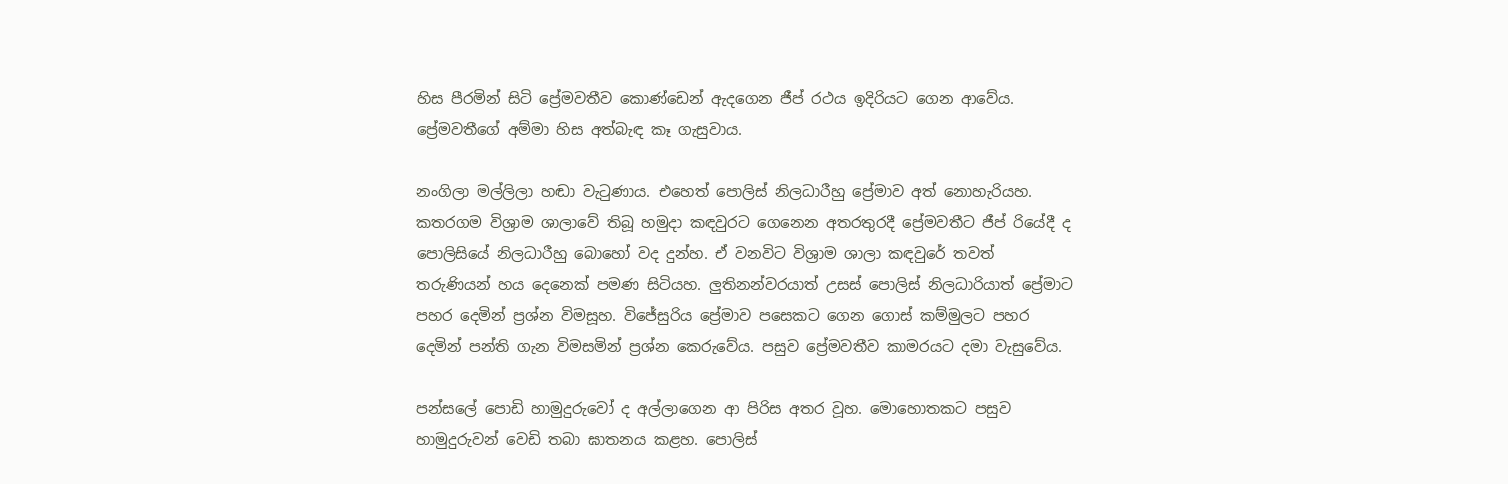හිස පීරමින් සිටි ප්‍රේමවතීව කොණ්ඩෙන් ඇදගෙන ජීප් රථය ඉදිරියට ගෙන ආවේය. ප්‍රේමවතීගේ අම්මා හිස අත්බැඳ කෑ ගැසුවාය.

නංගිලා මල්ලිලා හඬා වැටුණාය. එහෙත් පොලිස් නිලධාරීහු ප්‍රේමාව අත් නොහැරියහ. කතරගම විශ්‍රාම ශාලාවේ තිබූ හමුදා කඳවුරට ගෙනෙන අතරතුරදී ප්‍රේමවතීට ජීප් රියේදී ද පොලිසියේ නිලධාරීහු බොහෝ වද දුන්හ. ඒ වනවිට විශ්‍රාම ශාලා කඳවුරේ තවත් තරුණියන් හය දෙනෙක් පමණ සිටියහ. ලුතිනන්වරයාත් උසස් පොලිස් නිලධාරියාත් ප්‍රේමාට පහර දෙමින් ප්‍රශ්න විමසූහ. විජේසුරිය ප්‍රේමාව පසෙකට ගෙන ගොස් කම්මුලට පහර දෙමින් පන්ති ගැන විමසමින් ප්‍රශ්න කෙරුවේය. පසුව ප්‍රේමවතීව කාමරයට දමා වැසුවේය.

පන්සලේ පොඩි හාමුදුරුවෝ ද අල්ලාගෙන ආ පිරිස අතර වූහ. මොහොතකට පසුව හාමුදුරුවන් වෙඩි තබා ඝාතනය කළහ. පොලිස්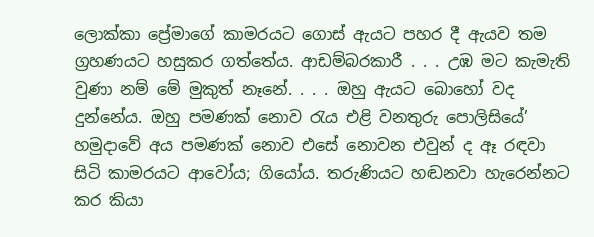ලොක්කා ප්‍රේමාගේ කාමරයට ගොස් ඇයට පහර දී ඇයව තම ග්‍රහණයට හසුකර ගත්තේය. ආඩම්බරකාරී . . . උඹ මට කැමැති වුණා නම් මේ මුකුත් නෑනේ. . . . ඔහු ඇයට බොහෝ වද දුන්නේය. ඔහු පමණක් නොව රැය එළි වනතුරු පොලිසියේ’ හමුදාවේ අය පමණක් නොව එසේ නොවන එවුන් ද ඈ රඳවා සිටි කාමරයට ආවෝය; ගියෝය. තරුණියට හඬනවා හැරෙන්නට කර කියා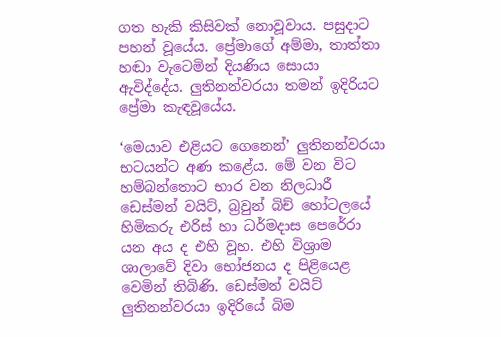ගත හැකි කිසිවක් නොවූවාය. පසුදාට පහන් වූයේය. ප්‍රේමාගේ අම්මා, තාත්තා හඬා වැටෙමින් දියණිය සොයා ඇවිද්දේය. ලුතිනන්වරයා තමන් ඉදිරියට ප්‍රේමා කැඳවූයේය.

‘මෙයාව එළියට ගෙනෙන්’ ලුතිනන්වරයා භටයන්ට අණ කළේය. මේ වන විට හම්බන්තොට භාර වන නිලධාරී ඩෙස්මන් වයිට්, බ්‍රවුන් බිච් හෝටලයේ හිමිකරු එරිස් හා ධර්මදාස පෙරේරා යන අය ද එහි වූහ. එහි විශ්‍රාම ශාලාවේ දිවා භෝජනය ද පිළියෙළ වෙමින් තිබිණි. ඩෙස්මන් වයිට් ලුතිනන්වරයා ඉදිරියේ බිම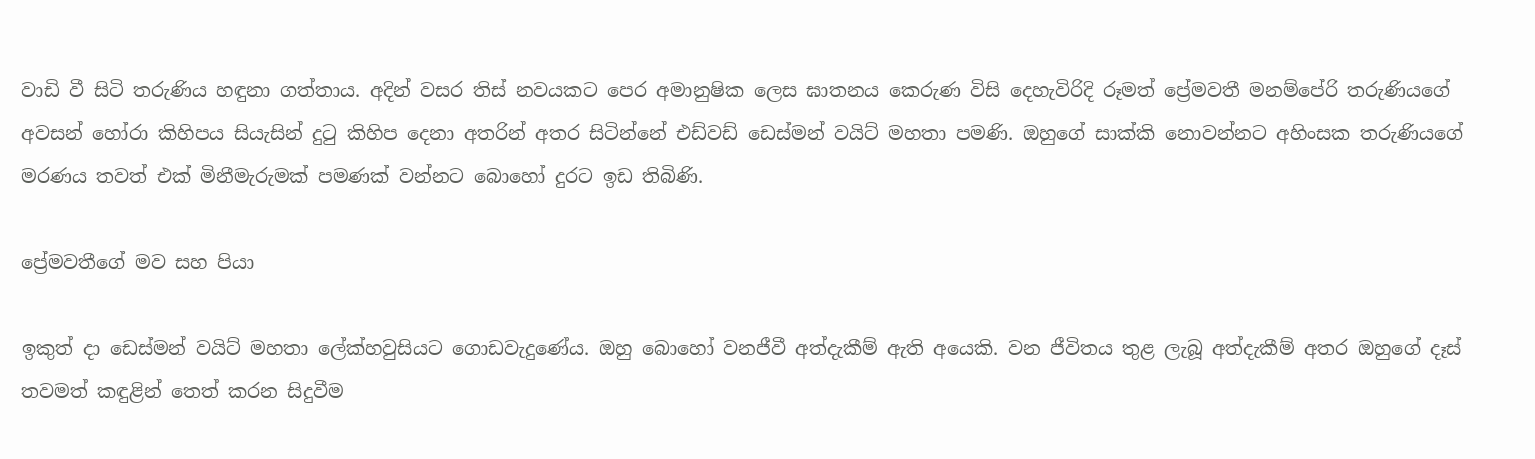වාඩි වී සිටි තරුණිය හඳුනා ගත්තාය. අදින් වසර තිස් නවයකට පෙර අමානුෂික ලෙස ඝාතනය කෙරුණ විසි දෙහැවිරිදි රූමත් ප්‍රේමවතී මනම්පේරි තරුණියගේ අවසන් හෝරා කිහිපය සියැසින් දුටු කිහිප දෙනා අතරින් අතර සිටින්නේ එඩ්වඩ් ඩෙස්මන් වයිට් මහතා පමණි. ඔහුගේ සාක්කි නොවන්නට අහිංසක තරුණියගේ මරණය තවත් එක් මිනීමැරුමක් පමණක් වන්නට බොහෝ දුරට ඉඩ තිබිණි.

ප්‍රේමවතීගේ මව සහ පියා

ඉකුත් දා ඩෙස්මන් වයිට් මහතා ලේක්හවුසියට ගොඩවැදුණේය. ඔහු බොහෝ වනජීවී අත්දැකීම් ඇති අයෙකි. වන ජීවිතය තුළ ලැබූ අත්දැකීම් අතර ඔහුගේ දෑස් තවමත් කඳුළින් තෙත් කරන සිදුවීම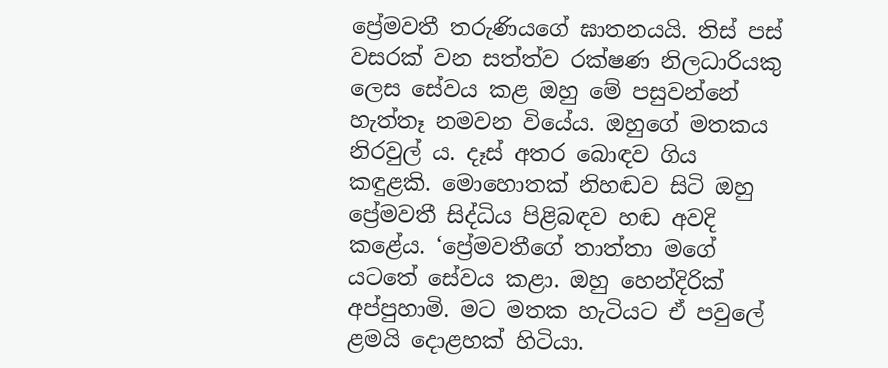ප්‍රේමවතී තරුණියගේ ඝාතනයයි. තිස් පස් වසරක් වන සත්ත්ව රක්ෂණ නිලධාරියකු ලෙස සේවය කළ ඔහු මේ පසුවන්නේ හැත්තෑ නමවන වියේය. ඔහුගේ මතකය නිරවුල් ය. දෑස් අතර බොඳව ගිය කඳුළකි. මොහොතක් නිහඬව සිටි ඔහු ප්‍රේමවතී සිද්ධිය පිළිබඳව හඬ අවදි කළේය. ‘ප්‍රේමවතීගේ තාත්තා මගේ යටතේ සේවය කළා. ඔහු හෙන්දිරික් අප්පුහාමි. මට මතක හැටියට ඒ පවුලේ ළමයි දොළහක් හිටියා.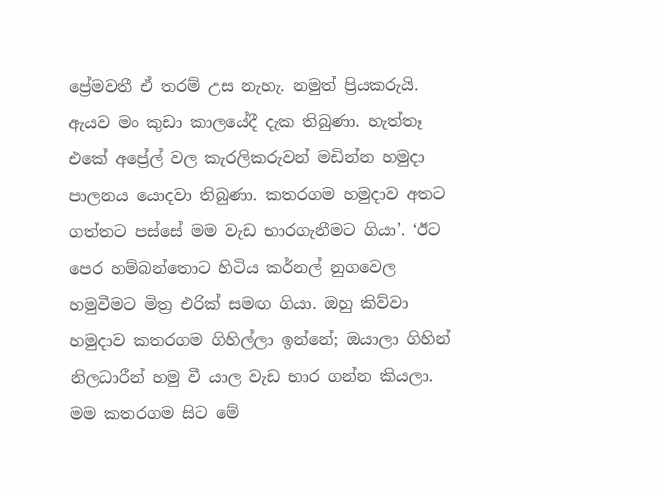ප්‍රේමවතී ඒ තරම් උස නැහැ. නමුත් ප්‍රියකරුයි. ඇයව මං කුඩා කාලයේදී දැක තිබුණා. හැත්තෑ එකේ අප්‍රේල් වල කැරලිකරුවන් මඩින්න හමුදා පාලනය යොදවා තිබුණා. කතරගම හමුදාව අතට ගත්තට පස්සේ මම වැඩ භාරගැනීමට ගියා’. ‘ඊට පෙර හම්බන්තොට හිටිය කර්නල් නුගවෙල හමුවීමට මිත්‍ර එරික් සමඟ ගියා. ඔහු කිව්වා හමුදාව කතරගම ගිහිල්ලා ඉන්නේ; ඔයාලා ගිහින් නිලධාරීන් හමු වී යාල වැඩ භාර ගන්න කියලා. මම කතරගම සිට මේ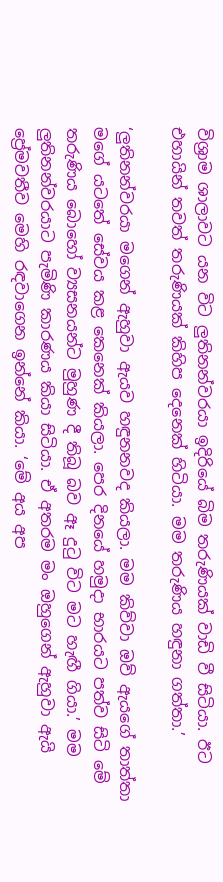විශ්‍රාම ශාලාවට යන විට ලුතිනන්වරයා ඉදිරියේ බිම තරුණියක් වාඩි වී සිටියා. ඊට එහායින් තවත් තරුණියක් කිහිප දෙනෙක් හිටියා. මම තරුණිය හඳුනා ගත්තා.’

‘ලුතිනන්වරයා මගෙන් ඇහුවා ඇයව හඳුනනවද කියලා. මම කිව්වා ඔව් ඇයගේ තාත්තා මගේ යටතේ සේවය කළ කෙනෙක් කියලා. පෙර දිනයේ හමුදා භාරයට පත්ව සිටි මේ තරුණිය බොහෝ ව්‍යසනයන්ට මුහුණ දී තිබූ බව ඈ දුටු විට මට හැඟී ගියා.’ මම ලුතිනන්වරයාට පැමිණි කාරණය කියා සිටියා. ඒ අතරම මං ඔහුගෙන් ඇහුවා ඇයි ප්‍රේමවතීව මෙහි රඳවාගෙන ඉන්නේ කියා. ‘මේ අය අප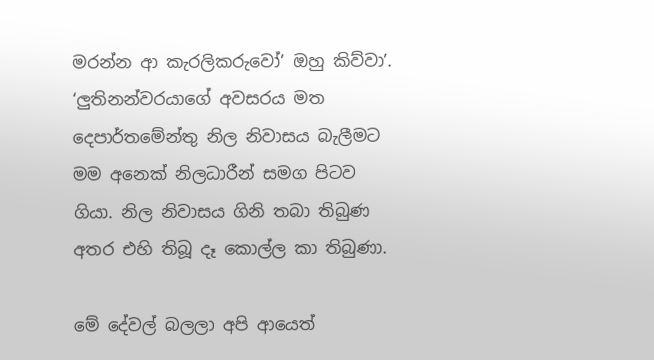මරන්න ආ කැරලිකරුවෝ’ ඔහු කිව්වා’. ‘ලුතිනන්වරයාගේ අවසරය මත දෙපාර්තමේන්තු නිල නිවාසය බැලීමට මම අනෙක් නිලධාරීන් සමග පිටව ගියා. නිල නිවාසය ගිනි තබා තිබුණ අතර එහි තිබූ දෑ කොල්ල කා තිබුණා.

මේ දේවල් බලලා අපි ආයෙත්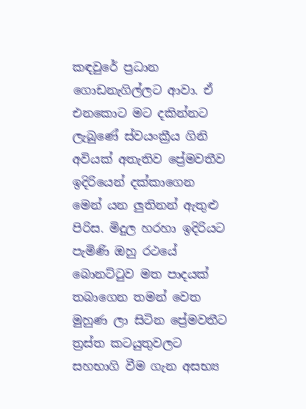කඳවුරේ ප්‍රධාන ගොඩනැගිල්ලට ආවා. ඒ එනකොට මට දකින්නට ලැබුණේ ස්වයංක්‍රීය ගිනි අවියක් අතැතිව ප්‍රේමවතීව ඉදිරියෙන් දක්කාගෙන මෙන් යන ලුතිනන් ඇතුළු පිරිස. මිදුල හරහා ඉදිරියට පැමිණි ඔහු රථයේ බොනට්ටුව මත පාදයක් තබාගෙන තමන් වෙත මුහුණ ලා සිටින ප්‍රේමවතීට ත්‍රස්ත කටයුතුවලට සහභාගි වීම ගැන අසභ්‍ය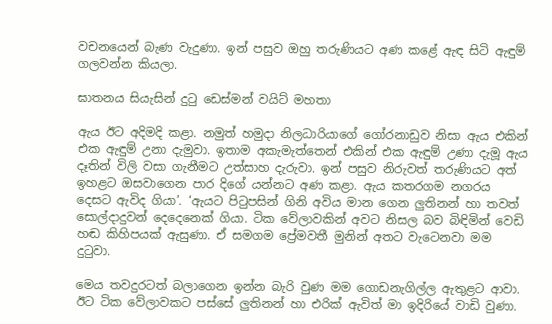වචනයෙන් බැණ වැදුණා. ඉන් පසුව ඔහු තරුණියට අණ කළේ ඇඳ සිටි ඇඳුම් ගලවන්න කියලා.

ඝාතනය සියැසින් දුටු ඩෙස්මන් වයිට් මහතා

ඇය ඊට අදිමදි කළා. නමුත් හමුදා නිලධාරියාගේ ගෝරනාඩුව නිසා ඇය එකින් එක ඇඳුම් උනා දැමුවා. ඉතාම අකැමැත්තෙන් එකින් එක ඇඳුම් උණා දැමූ ඇය දෑතින් විලි වසා ගැනීමට උත්සාහ දැරුවා. ඉන් පසුව නිරුවත් තරුණියට අත් ඉහළට ඔසවාගෙන පාර දිගේ යන්නට අණ කළා. ඇය කතරගම නගරය දෙසට ඇවිද ගියා’. ‘ඇයට පිටුපසින් ගිනි අවිය මාන ගෙන ලුතිනන් හා තවත් සොල්දාදුවන් දෙදෙනෙක් ගියා. ටික වේලාවකින් අවට නිසල බව බිඳිමින් වෙඩි හඬ කිහිපයක් ඇසුණා. ඒ සමගම ප්‍රේමවතී මුනින් අතට වැටෙනවා මම දුටුවා.

මෙය තවදුරටත් බලාගෙන ඉන්න බැරි වුණ මම ගොඩනැගිල්ල ඇතුළට ආවා. ඊට ටික වේලාවකට පස්සේ ලුතිනන් හා එරික් ඇවිත් මා ඉදිරියේ වාඩි වුණා.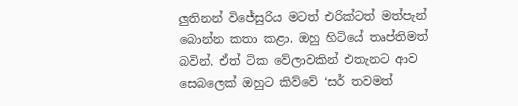ලුතිනන් විජේසුරිය මටත් එරික්ටත් මත්පැන් බොන්න කතා කළා. ඔහු හිටියේ තෘප්තිමත් බවින්. ඒත් ටික වේලාවකින් එතැනට ආව සෙබලෙක් ඔහුට කිව්වේ ‘සර් තවමත්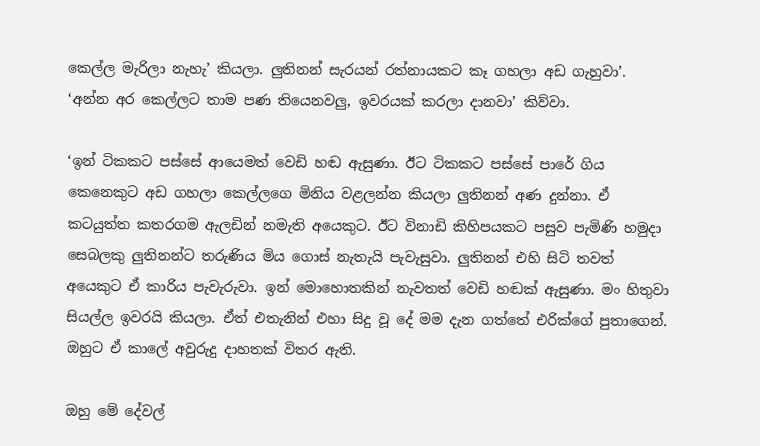කෙල්ල මැරිලා නැහැ’ කියලා. ලුතිනන් සැරයන් රත්නායකට කෑ ගහලා අඩ ගැහුවා’. ‘අන්න අර කෙල්ලට තාම පණ තියෙනවලු, ඉවරයක් කරලා දානවා’ කිව්වා.

‘ඉන් ටිකකට පස්සේ ආයෙමත් වෙඩි හඬ ඇසුණා. ඊට ටිකකට පස්සේ පාරේ ගිය කෙනෙකුට අඩ ගහලා කෙල්ලගෙ මිනිය වළලන්න කියලා ලුතිනන් අණ දුන්නා. ඒ කටයුත්ත කතරගම ඇලඩින් නමැති අයෙකුට. ඊට විනාඩි කිහිපයකට පසුව පැමිණි හමුදා සෙබලකු ලුතිනන්ට තරුණිය මිය ගොස් නැතැයි පැවැසුවා. ලුතිනන් එහි සිටි තවත් අයෙකුට ඒ කාරිය පැවැරුවා. ඉන් මොහොතකින් නැවතත් වෙඩි හඬක් ඇසුණා. මං හිතුවා සියල්ල ඉවරයි කියලා. ඒත් එතැනින් එහා සිදු වූ දේ මම දැන ගත්තේ එරික්ගේ පුතාගෙන්. ඔහුට ඒ කාලේ අවුරුදු දාහතක් විතර ඇති.

ඔහු මේ දේවල්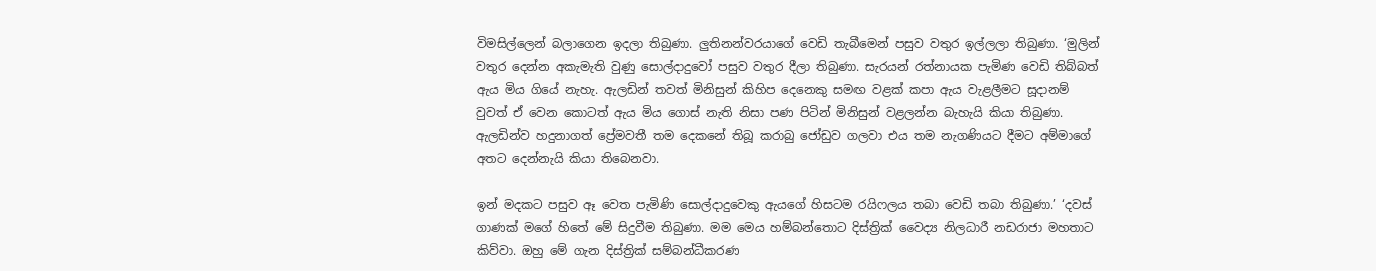විමසිල්ලෙන් බලාගෙන ඉදලා තිබුණා. ලුතිනන්වරයාගේ වෙඩි තැබීමෙන් පසුව වතුර ඉල්ලලා තිබුණා. ‘මුලින් වතුර දෙන්න අකැමැති වුණු සොල්දාදුවෝ පසුව වතුර දීලා තිබුණා. සැරයන් රත්නායක පැමිණ වෙඩි තිබ්බත් ඇය මිය ගියේ නැහැ. ඇලඩින් තවත් මිනිසුන් කිහිප දෙනෙකු සමඟ වළක් කපා ඇය වැළලීමට සූදානම් වුවත් ඒ වෙන කොටත් ඇය මිය ගොස් නැති නිසා පණ පිටින් මිනිසුන් වළලන්න බැහැයි කියා තිබුණා. ඇලඩින්ව හදුනාගත් ප්‍රේමවතී තම දෙකනේ තිබූ කරාබු ජෝඩුව ගලවා එය තම නැගණියට දීමට අම්මාගේ අතට දෙන්නැයි කියා තිබෙනවා.

ඉන් මදකට පසුව ඈ වෙත පැමිණි සොල්දාදුවෙකු ඇයගේ හිසටම රයිෆලය තබා වෙඩි තබා තිබුණා.’ ‘දවස් ගාණක් මගේ හිතේ මේ සිදුවීම තිබුණා. මම මෙය හම්බන්තොට දිස්ත්‍රික් වෛද්‍ය නිලධාරී නඩරාජා මහතාට කිව්වා. ඔහු මේ ගැන දිස්ත්‍රික් සම්බන්ධීකරණ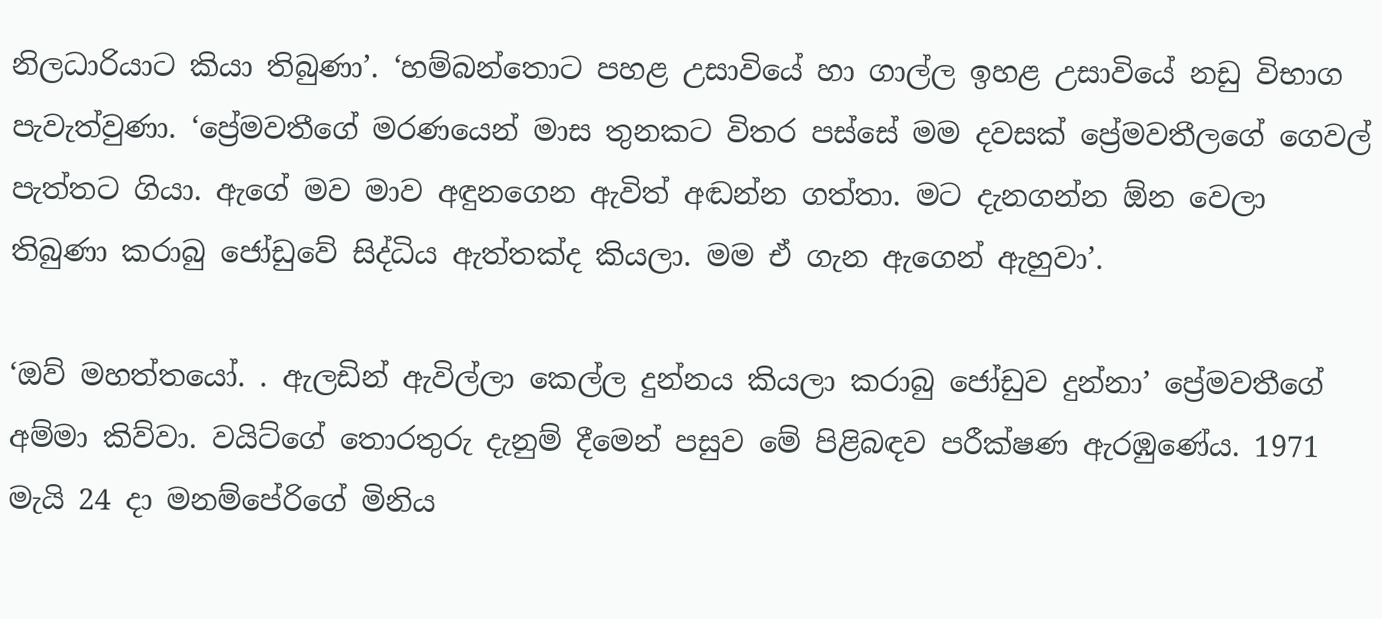නිලධාරියාට කියා තිබුණා’. ‘හම්බන්තොට පහළ උසාවියේ හා ගාල්ල ඉහළ උසාවියේ නඩු විභාග පැවැත්වුණා. ‘ප්‍රේමවතීගේ මරණයෙන් මාස තුනකට විතර පස්සේ මම දවසක් ප්‍රේමවතීලගේ ගෙවල් පැත්තට ගියා. ඇගේ මව මාව අඳුනගෙන ඇවිත් අඬන්න ගත්තා. මට දැනගන්න ඕන වෙලා තිබුණා කරාබු ජෝඩුවේ සිද්ධිය ඇත්තක්ද කියලා. මම ඒ ගැන ඇගෙන් ඇහුවා’.

‘ඔව් මහත්තයෝ. . ඇලඩින් ඇවිල්ලා කෙල්ල දුන්නය කියලා කරාබු ජෝඩුව දුන්නා’ ප්‍රේමවතීගේ අම්මා කිව්වා. වයිට්ගේ තොරතුරු දැනුම් දීමෙන් පසුව මේ පිළිබඳව පරීක්ෂණ ඇරඹුණේය. 1971 මැයි 24 දා මනම්පේරිගේ මිනිය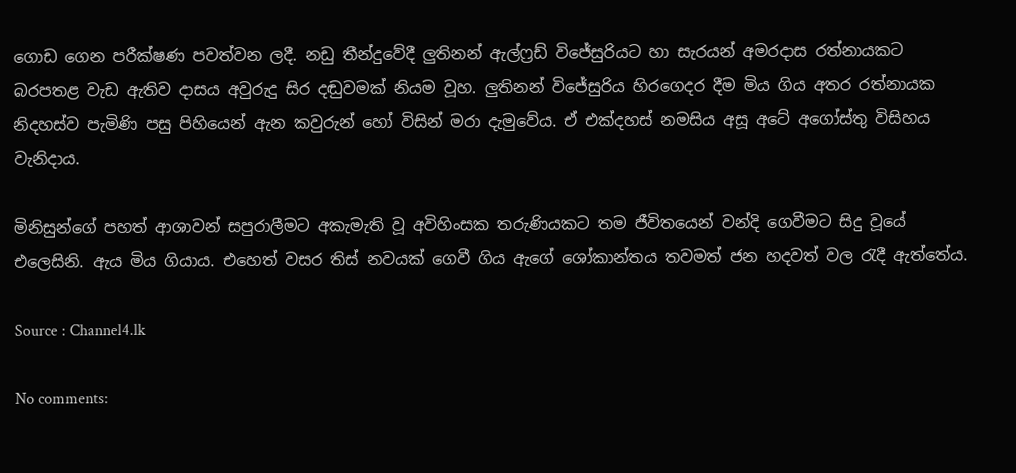ගොඩ ගෙන පරීක්ෂණ පවත්වන ලදී. නඩු තීන්දුවේදී ලුතිනන් ඇල්ෆ්‍රඩ් විජේසුරියට හා සැරයන් අමරදාස රත්නායකට බරපතළ වැඩ ඇතිව දාසය අවුරුදු සිර දඬුවමක් නියම වූහ. ලුතිනන් විජේසුරිය හිරගෙදර දීම මිය ගිය අතර රත්නායක නිදහස්ව පැමිණි පසු පිහියෙන් ඇන කවුරුන් හෝ විසින් මරා දැමුවේය. ඒ එක්දහස් නමසිය අසූ අටේ අගෝස්තු විසිහය වැනිදාය.

මිනිසුන්ගේ පහත් ආශාවන් සපුරාලීමට අකැමැති වූ අවිහිංසක තරුණියකට තම ජීවිතයෙන් වන්දි ගෙවීමට සිදු වූයේ එලෙසිනි. ඇය මිය ගියාය. එහෙත් වසර තිස් නවයක් ගෙවී ගිය ඇගේ ශෝකාන්තය තවමත් ජන හදවත් වල රැදී ඇත්තේය.

Source : Channel4.lk

No comments: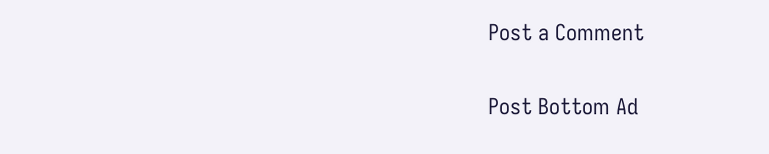Post a Comment

Post Bottom Ad